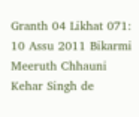Granth 04 Likhat 071: 10 Assu 2011 Bikarmi Meeruth Chhauni Kehar Singh de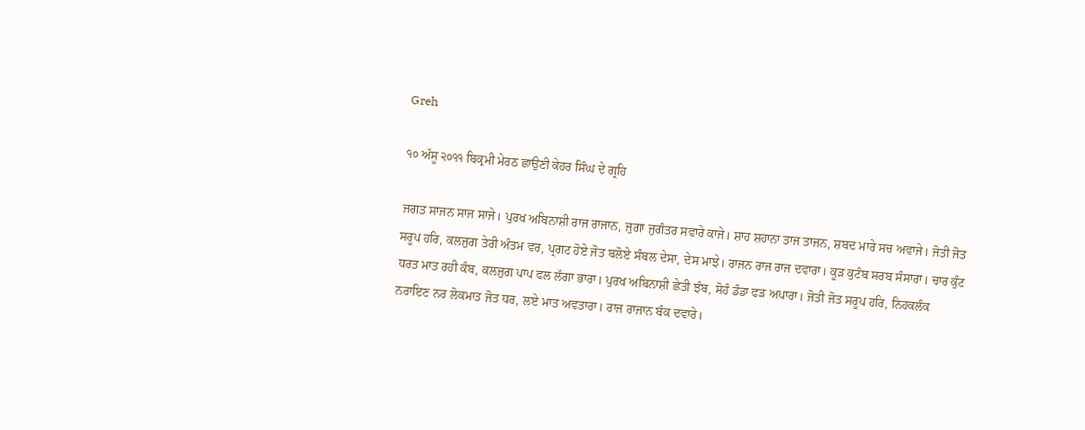Greh

੧੦ ਅੱਸੂ ੨੦੧੧ ਬਿਕ੍ਰਮੀ ਮੇਰਠ ਛਾਉਣੀ ਕੇਹਰ ਸਿੰਘ ਦੇ ਗ੍ਰਹਿ

ਜਗਤ ਸਾਜਨ ਸਾਜ ਸਾਜੇ। ਪੁਰਖ ਅਬਿਨਾਸ਼ੀ ਰਾਜ ਰਾਜਾਨ, ਜੁਗਾ ਜੁਗੰਤਰ ਸਵਾਰੇ ਕਾਜੇ। ਸ਼ਾਹ ਸ਼ਹਾਨਾ ਤਾਜ ਤਾਜਨ, ਸ਼ਬਦ ਮਾਰੇ ਸਚ ਅਵਾਜੇ। ਜੋਤੀ ਜੋਤ ਸਰੂਪ ਹਰਿ, ਕਲਜੁਗ ਤੇਰੀ ਅੰਤਮ ਵਰ, ਪ੍ਰਗਟ ਹੋਏ ਜੋਤ ਬਲੋਏ ਸੰਬਲ ਦੇਸਾ, ਦੇਸ ਮਾਝੇ। ਰਾਜਨ ਰਾਜ ਰਾਜ ਦਵਾਰਾ। ਕੂੜ ਕੁਟੰਬ ਸਰਬ ਸੰਸਾਰਾ। ਚਾਰ ਕੁੰਟ ਧਰਤ ਮਾਤ ਰਹੀ ਕੰਬ, ਕਲਜੁਗ ਪਾਪ ਫਲ ਲੱਗਾ ਭਾਰਾ। ਪੁਰਖ ਅਬਿਨਾਸ਼ੀ ਛੇਤੀ ਝੰਬ, ਸੋਹੰ ਡੰਡਾ ਫੜ ਅਪਾਰਾ। ਜੋਤੀ ਜੋਤ ਸਰੂਪ ਹਰਿ, ਨਿਹਕਲੰਕ ਨਰਾਇਣ ਨਰ ਲੋਕਮਾਤ ਜੋਤ ਧਰ, ਲਏ ਮਾਤ ਅਵਤਾਰਾ। ਰਾਜ ਰਾਜਾਨ ਬੰਕ ਦਵਾਰੇ।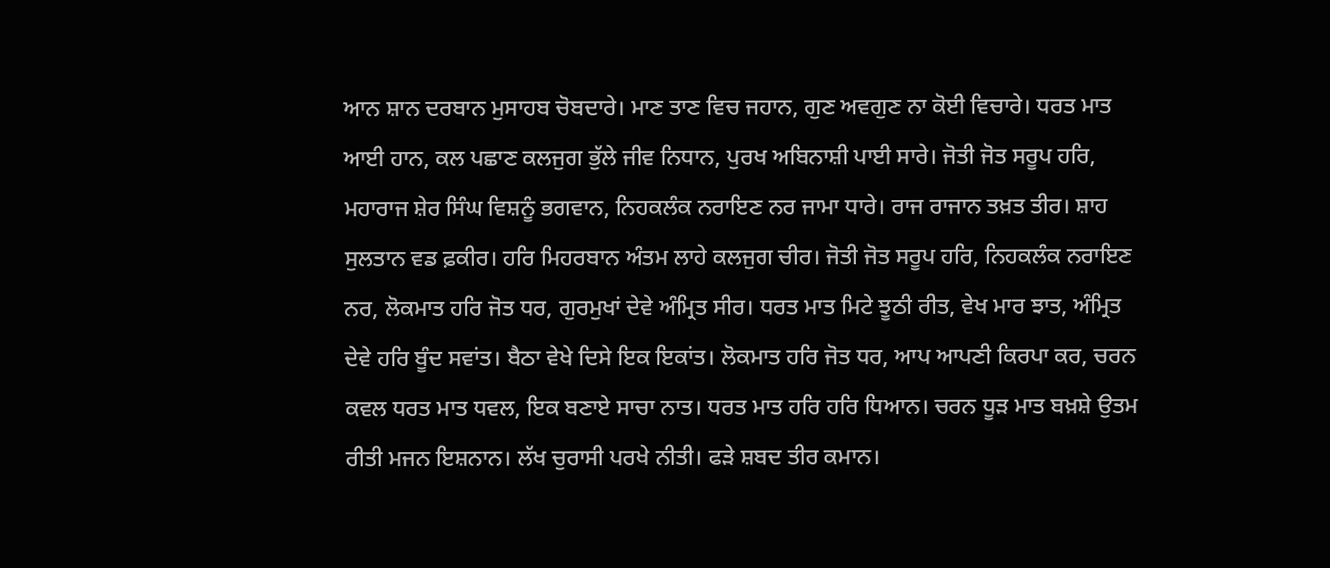ਆਨ ਸ਼ਾਨ ਦਰਬਾਨ ਮੁਸਾਹਬ ਚੋਬਦਾਰੇ। ਮਾਣ ਤਾਣ ਵਿਚ ਜਹਾਨ, ਗੁਣ ਅਵਗੁਣ ਨਾ ਕੋਈ ਵਿਚਾਰੇ। ਧਰਤ ਮਾਤ ਆਈ ਹਾਨ, ਕਲ ਪਛਾਣ ਕਲਜੁਗ ਭੁੱਲੇ ਜੀਵ ਨਿਧਾਨ, ਪੁਰਖ ਅਬਿਨਾਸ਼ੀ ਪਾਈ ਸਾਰੇ। ਜੋਤੀ ਜੋਤ ਸਰੂਪ ਹਰਿ, ਮਹਾਰਾਜ ਸ਼ੇਰ ਸਿੰਘ ਵਿਸ਼ਨੂੰ ਭਗਵਾਨ, ਨਿਹਕਲੰਕ ਨਰਾਇਣ ਨਰ ਜਾਮਾ ਧਾਰੇ। ਰਾਜ ਰਾਜਾਨ ਤਖ਼ਤ ਤੀਰ। ਸ਼ਾਹ ਸੁਲਤਾਨ ਵਡ ਫ਼ਕੀਰ। ਹਰਿ ਮਿਹਰਬਾਨ ਅੰਤਮ ਲਾਹੇ ਕਲਜੁਗ ਚੀਰ। ਜੋਤੀ ਜੋਤ ਸਰੂਪ ਹਰਿ, ਨਿਹਕਲੰਕ ਨਰਾਇਣ ਨਰ, ਲੋਕਮਾਤ ਹਰਿ ਜੋਤ ਧਰ, ਗੁਰਮੁਖਾਂ ਦੇਵੇ ਅੰਮ੍ਰਿਤ ਸੀਰ। ਧਰਤ ਮਾਤ ਮਿਟੇ ਝੂਠੀ ਰੀਤ, ਵੇਖ ਮਾਰ ਝਾਤ, ਅੰਮ੍ਰਿਤ ਦੇਵੇ ਹਰਿ ਬੂੰਦ ਸਵਾਂਤ। ਬੈਠਾ ਵੇਖੇ ਦਿਸੇ ਇਕ ਇਕਾਂਤ। ਲੋਕਮਾਤ ਹਰਿ ਜੋਤ ਧਰ, ਆਪ ਆਪਣੀ ਕਿਰਪਾ ਕਰ, ਚਰਨ ਕਵਲ ਧਰਤ ਮਾਤ ਧਵਲ, ਇਕ ਬਣਾਏ ਸਾਚਾ ਨਾਤ। ਧਰਤ ਮਾਤ ਹਰਿ ਹਰਿ ਧਿਆਨ। ਚਰਨ ਧੂੜ ਮਾਤ ਬਖ਼ਸ਼ੇ ਉਤਮ ਰੀਤੀ ਮਜਨ ਇਸ਼ਨਾਨ। ਲੱਖ ਚੁਰਾਸੀ ਪਰਖੇ ਨੀਤੀ। ਫੜੇ ਸ਼ਬਦ ਤੀਰ ਕਮਾਨ।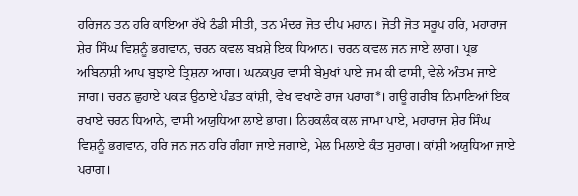ਹਰਿਜਨ ਤਨ ਹਰਿ ਕਾਇਆ ਰੱਖੇ ਠੰਡੀ ਸੀਤੀ, ਤਨ ਮੰਦਰ ਜੋਤ ਦੀਪ ਮਹਾਨ। ਜੋਤੀ ਜੋਤ ਸਰੂਪ ਹਰਿ, ਮਹਾਰਾਜ ਸ਼ੇਰ ਸਿੰਘ ਵਿਸ਼ਨੂੰ ਭਗਵਾਨ, ਚਰਨ ਕਵਲ ਬਖ਼ਸ਼ੇ ਇਕ ਧਿਆਨ। ਚਰਨ ਕਵਲ ਜਨ ਜਾਏ ਲਾਗ। ਪ੍ਰਭ ਅਬਿਨਾਸ਼ੀ ਆਪ ਬੁਝਾਏ ਤ੍ਰਿਸ਼ਨਾ ਆਗ। ਘਨਕਪੁਰ ਵਾਸੀ ਬੇਮੁਖਾਂ ਪਾਏ ਜਮ ਕੀ ਫਾਸੀ, ਵੇਲੇ ਅੰਤਮ ਜਾਏ ਜਾਗ। ਚਰਨ ਛੁਹਾਏ ਪਕੜ ਉਠਾਏ ਪੰਡਤ ਕਾਂਸ਼ੀ, ਵੇਖ ਵਖਾਣੇ ਰਾਜ ਪਰਾਗ*। ਗਊ ਗਰੀਬ ਨਿਮਾਣਿਆਂ ਇਕ ਰਖਾਏ ਚਰਨ ਧਿਆਨੇ, ਵਾਸੀ ਅਯੁਧਿਆ ਲਾਏ ਭਾਗ। ਨਿਹਕਲੰਕ ਕਲ ਜਾਮਾ ਪਾਏ, ਮਹਾਰਾਜ ਸ਼ੇਰ ਸਿੰਘ ਵਿਸ਼ਨੂੰ ਭਗਵਾਨ, ਹਰਿ ਜਨ ਜਨ ਹਰਿ ਗੰਗਾ ਜਾਏ ਜਗਾਏ, ਮੇਲ ਮਿਲਾਏ ਕੰਤ ਸੁਹਾਗ। ਕਾਂਸ਼ੀ ਅਯੁਧਿਆ ਜਾਏ ਪਰਾਗ।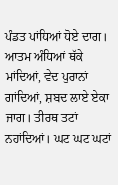ਪੰਡਤ ਪਾਂਧਿਆਂ ਧੋਏ ਦਾਗ। ਆਤਮ ਅੰਧਿਆਂ ਥੱਕੇ ਮਾਂਦਿਆਂ, ਵੇਦ ਪੁਰਾਨਾਂ ਗਾਂਦਿਆਂ, ਸ਼ਬਦ ਲਾਏ ਏਕਾ ਜਾਗ। ਤੀਰਥ ਤਟਾਂ ਨਹਾਂਦਿਆਂ। ਘਟ ਘਟ ਘਟਾਂ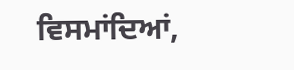ਵਿਸਮਾਂਦਿਆਂ,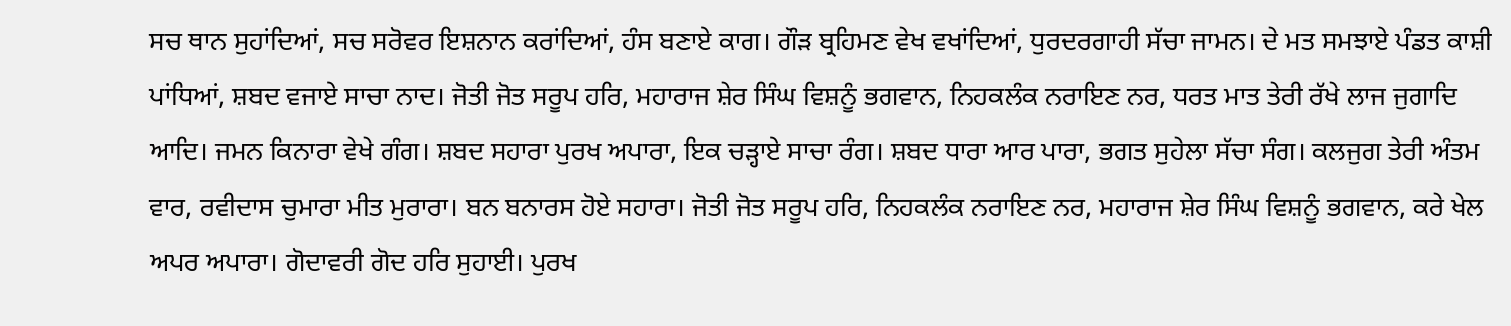ਸਚ ਥਾਨ ਸੁਹਾਂਦਿਆਂ, ਸਚ ਸਰੋਵਰ ਇਸ਼ਨਾਨ ਕਰਾਂਦਿਆਂ, ਹੰਸ ਬਣਾਏ ਕਾਗ। ਗੌੜ ਬ੍ਰਹਿਮਣ ਵੇਖ ਵਖਾਂਦਿਆਂ, ਧੁਰਦਰਗਾਹੀ ਸੱਚਾ ਜਾਮਨ। ਦੇ ਮਤ ਸਮਝਾਏ ਪੰਡਤ ਕਾਸ਼ੀ ਪਾਂਧਿਆਂ, ਸ਼ਬਦ ਵਜਾਏ ਸਾਚਾ ਨਾਦ। ਜੋਤੀ ਜੋਤ ਸਰੂਪ ਹਰਿ, ਮਹਾਰਾਜ ਸ਼ੇਰ ਸਿੰਘ ਵਿਸ਼ਨੂੰ ਭਗਵਾਨ, ਨਿਹਕਲੰਕ ਨਰਾਇਣ ਨਰ, ਧਰਤ ਮਾਤ ਤੇਰੀ ਰੱਖੇ ਲਾਜ ਜੁਗਾਦਿ ਆਦਿ। ਜਮਨ ਕਿਨਾਰਾ ਵੇਖੇ ਗੰਗ। ਸ਼ਬਦ ਸਹਾਰਾ ਪੁਰਖ ਅਪਾਰਾ, ਇਕ ਚੜ੍ਹਾਏ ਸਾਚਾ ਰੰਗ। ਸ਼ਬਦ ਧਾਰਾ ਆਰ ਪਾਰਾ, ਭਗਤ ਸੁਹੇਲਾ ਸੱਚਾ ਸੰਗ। ਕਲਜੁਗ ਤੇਰੀ ਅੰਤਮ ਵਾਰ, ਰਵੀਦਾਸ ਚੁਮਾਰਾ ਮੀਤ ਮੁਰਾਰਾ। ਬਨ ਬਨਾਰਸ ਹੋਏ ਸਹਾਰਾ। ਜੋਤੀ ਜੋਤ ਸਰੂਪ ਹਰਿ, ਨਿਹਕਲੰਕ ਨਰਾਇਣ ਨਰ, ਮਹਾਰਾਜ ਸ਼ੇਰ ਸਿੰਘ ਵਿਸ਼ਨੂੰ ਭਗਵਾਨ, ਕਰੇ ਖੇਲ ਅਪਰ ਅਪਾਰਾ। ਗੋਦਾਵਰੀ ਗੋਦ ਹਰਿ ਸੁਹਾਈ। ਪੁਰਖ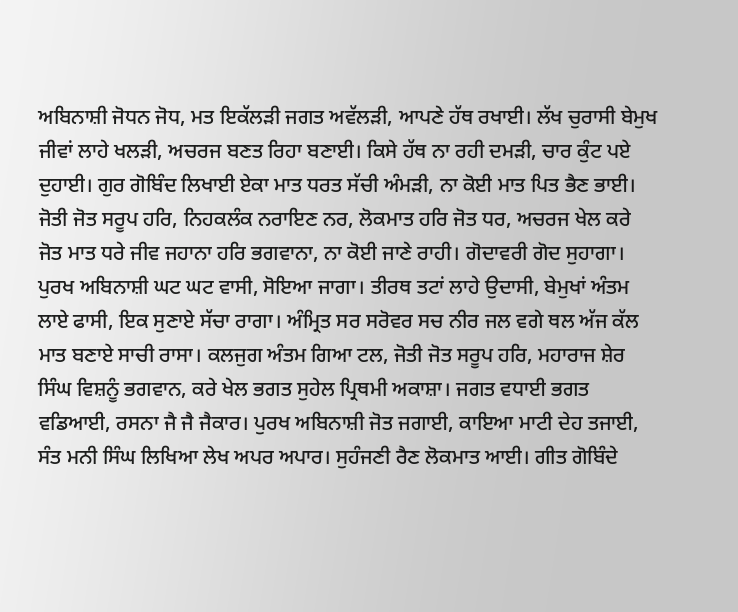ਅਬਿਨਾਸ਼ੀ ਜੋਧਨ ਜੋਧ, ਮਤ ਇਕੱਲੜੀ ਜਗਤ ਅਵੱਲੜੀ, ਆਪਣੇ ਹੱਥ ਰਖਾਈ। ਲੱਖ ਚੁਰਾਸੀ ਬੇਮੁਖ ਜੀਵਾਂ ਲਾਹੇ ਖਲੜੀ, ਅਚਰਜ ਬਣਤ ਰਿਹਾ ਬਣਾਈ। ਕਿਸੇ ਹੱਥ ਨਾ ਰਹੀ ਦਮੜੀ, ਚਾਰ ਕੁੰਟ ਪਏ ਦੁਹਾਈ। ਗੁਰ ਗੋਬਿੰਦ ਲਿਖਾਈ ਏਕਾ ਮਾਤ ਧਰਤ ਸੱਚੀ ਅੰਮੜੀ, ਨਾ ਕੋਈ ਮਾਤ ਪਿਤ ਭੈਣ ਭਾਈ। ਜੋਤੀ ਜੋਤ ਸਰੂਪ ਹਰਿ, ਨਿਹਕਲੰਕ ਨਰਾਇਣ ਨਰ, ਲੋਕਮਾਤ ਹਰਿ ਜੋਤ ਧਰ, ਅਚਰਜ ਖੇਲ ਕਰੇ ਜੋਤ ਮਾਤ ਧਰੇ ਜੀਵ ਜਹਾਨਾ ਹਰਿ ਭਗਵਾਨਾ, ਨਾ ਕੋਈ ਜਾਣੇ ਰਾਹੀ। ਗੋਦਾਵਰੀ ਗੋਦ ਸੁਹਾਗਾ। ਪੁਰਖ ਅਬਿਨਾਸ਼ੀ ਘਟ ਘਟ ਵਾਸੀ, ਸੋਇਆ ਜਾਗਾ। ਤੀਰਥ ਤਟਾਂ ਲਾਹੇ ਉਦਾਸੀ, ਬੇਮੁਖਾਂ ਅੰਤਮ ਲਾਏ ਫਾਸੀ, ਇਕ ਸੁਣਾਏ ਸੱਚਾ ਰਾਗਾ। ਅੰਮ੍ਰਿਤ ਸਰ ਸਰੋਵਰ ਸਚ ਨੀਰ ਜਲ ਵਗੇ ਥਲ ਅੱਜ ਕੱਲ ਮਾਤ ਬਣਾਏ ਸਾਚੀ ਰਾਸਾ। ਕਲਜੁਗ ਅੰਤਮ ਗਿਆ ਟਲ, ਜੋਤੀ ਜੋਤ ਸਰੂਪ ਹਰਿ, ਮਹਾਰਾਜ ਸ਼ੇਰ ਸਿੰਘ ਵਿਸ਼ਨੂੰ ਭਗਵਾਨ, ਕਰੇ ਖੇਲ ਭਗਤ ਸੁਹੇਲ ਪ੍ਰਿਥਮੀ ਅਕਾਸ਼ਾ। ਜਗਤ ਵਧਾਈ ਭਗਤ ਵਡਿਆਈ, ਰਸਨਾ ਜੈ ਜੈ ਜੈਕਾਰ। ਪੁਰਖ ਅਬਿਨਾਸ਼ੀ ਜੋਤ ਜਗਾਈ, ਕਾਇਆ ਮਾਟੀ ਦੇਹ ਤਜਾਈ, ਸੰਤ ਮਨੀ ਸਿੰਘ ਲਿਖਿਆ ਲੇਖ ਅਪਰ ਅਪਾਰ। ਸੁਹੰਜਣੀ ਰੈਣ ਲੋਕਮਾਤ ਆਈ। ਗੀਤ ਗੋਬਿੰਦੇ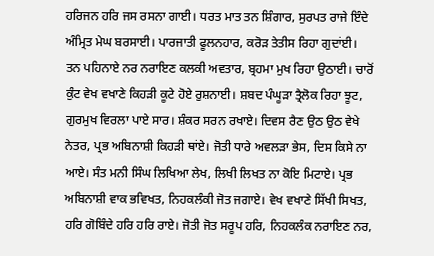ਹਰਿਜਨ ਹਰਿ ਜਸ ਰਸਨਾ ਗਾਈ। ਧਰਤ ਮਾਤ ਤਨ ਸ਼ਿੰਗਾਰ, ਸੁਰਪਤ ਰਾਜੇ ਇੰਦੇ ਅੰਮ੍ਰਿਤ ਮੇਘ ਬਰਸਾਈ। ਪਾਰਜਾਤੀ ਫੂਲਨਹਾਰ, ਕਰੋੜ ਤੇਤੀਸ ਰਿਹਾ ਗੁਦਾਂਈ। ਤਨ ਪਹਿਨਾਏ ਨਰ ਨਰਾਇਣ ਕਲਕੀ ਅਵਤਾਰ, ਬ੍ਰਹਮਾ ਮੁਖ ਰਿਹਾ ਉਠਾਈ। ਚਾਰੋਂ ਕੁੰਟ ਵੇਖ ਵਖਾਣੇ ਕਿਹੜੀ ਕੂਟੇ ਹੋਏ ਰੁਸ਼ਨਾਈ। ਸ਼ਬਦ ਪੰਘੂੜਾ ਤ੍ਰੈਲੋਕ ਰਿਹਾ ਝੂਟ, ਗੁਰਮੁਖ ਵਿਰਲਾ ਪਾਏ ਸਾਰ। ਸ਼ੰਕਰ ਸਰਨ ਰਖਾਏ। ਦਿਵਸ ਰੈਣ ਉਠ ਉਠ ਵੇਖੇ ਨੇਤਰ, ਪ੍ਰਭ ਅਬਿਨਾਸ਼ੀ ਕਿਹੜੀ ਥਾਂਏ। ਜੋਤੀ ਧਾਰੇ ਅਵਲੜਾ ਭੇਸ, ਦਿਸ ਕਿਸੇ ਨਾ ਆਏ। ਸੰਤ ਮਨੀ ਸਿੰਘ ਲਿਖਿਆ ਲੇਖ, ਲਿਖੀ ਲਿਖਤ ਨਾ ਕੋਇ ਮਿਟਾਏ। ਪ੍ਰਭ ਅਬਿਨਾਸ਼ੀ ਵਾਕ ਭਵਿਖਤ, ਨਿਹਕਲੰਕੀ ਜੋਤ ਜਗਾਏ। ਵੇਖ ਵਖਾਣੇ ਸਿੱਖੀ ਸਿਖਤ, ਹਰਿ ਗੋਬਿੰਦੇ ਹਰਿ ਹਰਿ ਰਾਏ। ਜੋਤੀ ਜੋਤ ਸਰੂਪ ਹਰਿ, ਨਿਹਕਲੰਕ ਨਰਾਇਣ ਨਰ,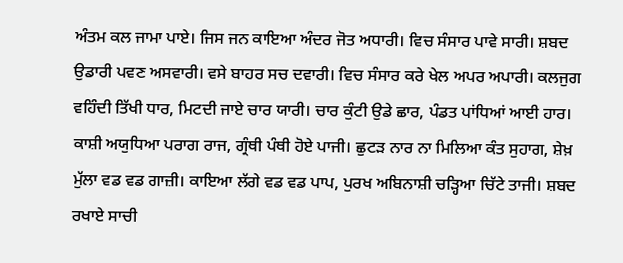ਅੰਤਮ ਕਲ ਜਾਮਾ ਪਾਏ। ਜਿਸ ਜਨ ਕਾਇਆ ਅੰਦਰ ਜੋਤ ਅਧਾਰੀ। ਵਿਚ ਸੰਸਾਰ ਪਾਵੇ ਸਾਰੀ। ਸ਼ਬਦ ਉਡਾਰੀ ਪਵਣ ਅਸਵਾਰੀ। ਵਸੇ ਬਾਹਰ ਸਚ ਦਵਾਰੀ। ਵਿਚ ਸੰਸਾਰ ਕਰੇ ਖੇਲ ਅਪਰ ਅਪਾਰੀ। ਕਲਜੁਗ ਵਹਿੰਦੀ ਤਿੱਖੀ ਧਾਰ, ਮਿਟਦੀ ਜਾਏ ਚਾਰ ਯਾਰੀ। ਚਾਰ ਕੁੰਟੀ ਉਡੇ ਛਾਰ, ਪੰਡਤ ਪਾਂਧਿਆਂ ਆਈ ਹਾਰ। ਕਾਸ਼ੀ ਅਯੁਧਿਆ ਪਰਾਗ ਰਾਜ, ਗ੍ਰੰਥੀ ਪੰਥੀ ਹੋਏ ਪਾਜੀ। ਛੁਟੜ ਨਾਰ ਨਾ ਮਿਲਿਆ ਕੰਤ ਸੁਹਾਗ, ਸ਼ੇਖ਼ ਮੁੱਲਾ ਵਡ ਵਡ ਗਾਜ਼ੀ। ਕਾਇਆ ਲੱਗੇ ਵਡ ਵਡ ਪਾਪ, ਪੁਰਖ ਅਬਿਨਾਸ਼ੀ ਚੜ੍ਹਿਆ ਚਿੱਟੇ ਤਾਜੀ। ਸ਼ਬਦ ਰਖਾਏ ਸਾਚੀ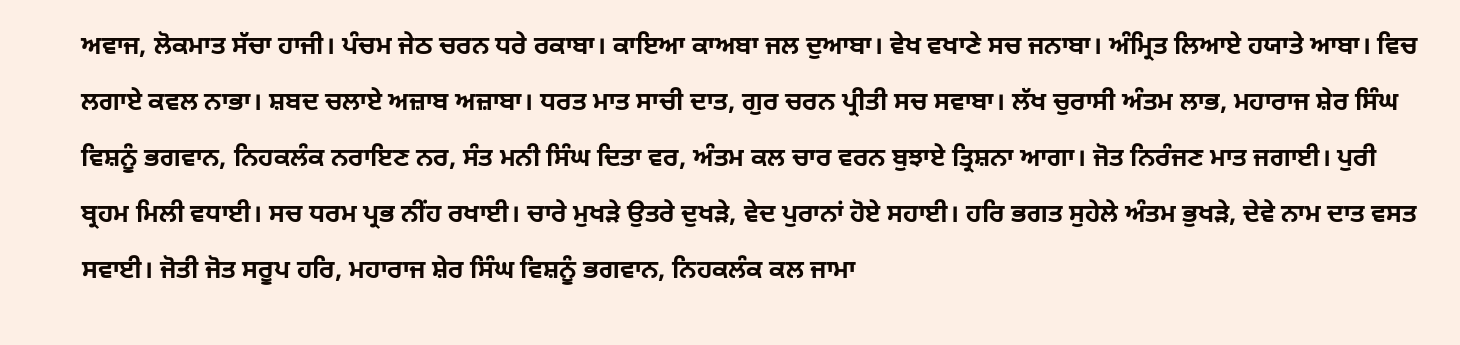ਅਵਾਜ, ਲੋਕਮਾਤ ਸੱਚਾ ਹਾਜੀ। ਪੰਚਮ ਜੇਠ ਚਰਨ ਧਰੇ ਰਕਾਬਾ। ਕਾਇਆ ਕਾਅਬਾ ਜਲ ਦੁਆਬਾ। ਵੇਖ ਵਖਾਣੇ ਸਚ ਜਨਾਬਾ। ਅੰਮ੍ਰਿਤ ਲਿਆਏ ਹਯਾਤੇ ਆਬਾ। ਵਿਚ ਲਗਾਏ ਕਵਲ ਨਾਭਾ। ਸ਼ਬਦ ਚਲਾਏ ਅਜ਼ਾਬ ਅਜ਼ਾਬਾ। ਧਰਤ ਮਾਤ ਸਾਚੀ ਦਾਤ, ਗੁਰ ਚਰਨ ਪ੍ਰੀਤੀ ਸਚ ਸਵਾਬਾ। ਲੱਖ ਚੁਰਾਸੀ ਅੰਤਮ ਲਾਭ, ਮਹਾਰਾਜ ਸ਼ੇਰ ਸਿੰਘ ਵਿਸ਼ਨੂੰ ਭਗਵਾਨ, ਨਿਹਕਲੰਕ ਨਰਾਇਣ ਨਰ, ਸੰਤ ਮਨੀ ਸਿੰਘ ਦਿਤਾ ਵਰ, ਅੰਤਮ ਕਲ ਚਾਰ ਵਰਨ ਬੁਝਾਏ ਤ੍ਰਿਸ਼ਨਾ ਆਗਾ। ਜੋਤ ਨਿਰੰਜਣ ਮਾਤ ਜਗਾਈ। ਪੁਰੀ ਬ੍ਰਹਮ ਮਿਲੀ ਵਧਾਈ। ਸਚ ਧਰਮ ਪ੍ਰਭ ਨੀਂਹ ਰਖਾਈ। ਚਾਰੇ ਮੁਖੜੇ ਉਤਰੇ ਦੁਖੜੇ, ਵੇਦ ਪੁਰਾਨਾਂ ਹੋਏ ਸਹਾਈ। ਹਰਿ ਭਗਤ ਸੁਹੇਲੇ ਅੰਤਮ ਭੁਖੜੇ, ਦੇਵੇ ਨਾਮ ਦਾਤ ਵਸਤ ਸਵਾਈ। ਜੋਤੀ ਜੋਤ ਸਰੂਪ ਹਰਿ, ਮਹਾਰਾਜ ਸ਼ੇਰ ਸਿੰਘ ਵਿਸ਼ਨੂੰ ਭਗਵਾਨ, ਨਿਹਕਲੰਕ ਕਲ ਜਾਮਾ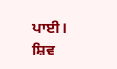ਪਾਈ। ਸ਼ਿਵ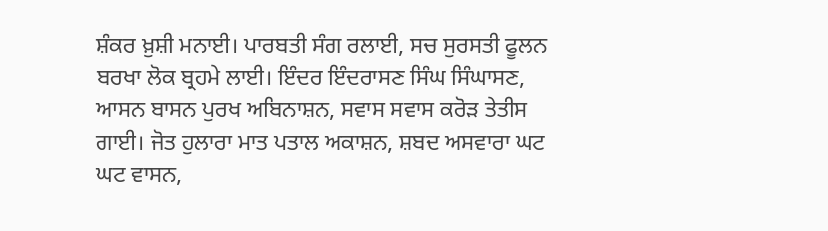ਸ਼ੰਕਰ ਖ਼ੁਸ਼ੀ ਮਨਾਈ। ਪਾਰਬਤੀ ਸੰਗ ਰਲਾਈ, ਸਚ ਸੁਰਸਤੀ ਫੂਲਨ ਬਰਖਾ ਲੋਕ ਬ੍ਰਹਮੇ ਲਾਈ। ਇੰਦਰ ਇੰਦਰਾਸਣ ਸਿੰਘ ਸਿੰਘਾਸਣ, ਆਸਨ ਬਾਸਨ ਪੁਰਖ ਅਬਿਨਾਸ਼ਨ, ਸਵਾਸ ਸਵਾਸ ਕਰੋੜ ਤੇਤੀਸ ਗਾਈ। ਜੋਤ ਹੁਲਾਰਾ ਮਾਤ ਪਤਾਲ ਅਕਾਸ਼ਨ, ਸ਼ਬਦ ਅਸਵਾਰਾ ਘਟ ਘਟ ਵਾਸਨ,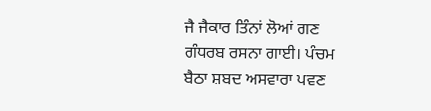ਜੈ ਜੈਕਾਰ ਤਿੰਨਾਂ ਲੋਆਂ ਗਣ ਗੰਧਰਬ ਰਸਨਾ ਗਾਈ। ਪੰਚਮ ਬੈਠਾ ਸ਼ਬਦ ਅਸਵਾਰਾ ਪਵਣ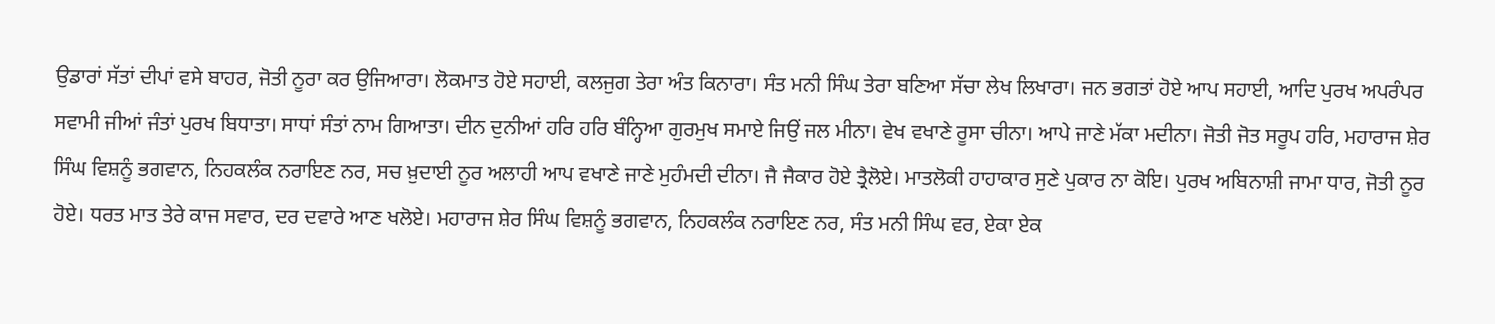ਉਡਾਰਾਂ ਸੱਤਾਂ ਦੀਪਾਂ ਵਸੇ ਬਾਹਰ, ਜੋਤੀ ਨੂਰਾ ਕਰ ਉਜਿਆਰਾ। ਲੋਕਮਾਤ ਹੋਏ ਸਹਾਈ, ਕਲਜੁਗ ਤੇਰਾ ਅੰਤ ਕਿਨਾਰਾ। ਸੰਤ ਮਨੀ ਸਿੰਘ ਤੇਰਾ ਬਣਿਆ ਸੱਚਾ ਲੇਖ ਲਿਖਾਰਾ। ਜਨ ਭਗਤਾਂ ਹੋਏ ਆਪ ਸਹਾਈ, ਆਦਿ ਪੁਰਖ ਅਪਰੰਪਰ ਸਵਾਮੀ ਜੀਆਂ ਜੰਤਾਂ ਪੁਰਖ ਬਿਧਾਤਾ। ਸਾਧਾਂ ਸੰਤਾਂ ਨਾਮ ਗਿਆਤਾ। ਦੀਨ ਦੁਨੀਆਂ ਹਰਿ ਹਰਿ ਬੰਨ੍ਹਿਆ ਗੁਰਮੁਖ ਸਮਾਏ ਜਿਉਂ ਜਲ ਮੀਨਾ। ਵੇਖ ਵਖਾਣੇ ਰੂਸਾ ਚੀਨਾ। ਆਪੇ ਜਾਣੇ ਮੱਕਾ ਮਦੀਨਾ। ਜੋਤੀ ਜੋਤ ਸਰੂਪ ਹਰਿ, ਮਹਾਰਾਜ ਸ਼ੇਰ ਸਿੰਘ ਵਿਸ਼ਨੂੰ ਭਗਵਾਨ, ਨਿਹਕਲੰਕ ਨਰਾਇਣ ਨਰ, ਸਚ ਖ਼ੁਦਾਈ ਨੂਰ ਅਲਾਹੀ ਆਪ ਵਖਾਣੇ ਜਾਣੇ ਮੁਹੰਮਦੀ ਦੀਨਾ। ਜੈ ਜੈਕਾਰ ਹੋਏ ਤ੍ਰੈਲੋਏ। ਮਾਤਲੋਕੀ ਹਾਹਾਕਾਰ ਸੁਣੇ ਪੁਕਾਰ ਨਾ ਕੋਇ। ਪੁਰਖ ਅਬਿਨਾਸ਼ੀ ਜਾਮਾ ਧਾਰ, ਜੋਤੀ ਨੂਰ ਹੋਏ। ਧਰਤ ਮਾਤ ਤੇਰੇ ਕਾਜ ਸਵਾਰ, ਦਰ ਦਵਾਰੇ ਆਣ ਖਲੋਏ। ਮਹਾਰਾਜ ਸ਼ੇਰ ਸਿੰਘ ਵਿਸ਼ਨੂੰ ਭਗਵਾਨ, ਨਿਹਕਲੰਕ ਨਰਾਇਣ ਨਰ, ਸੰਤ ਮਨੀ ਸਿੰਘ ਵਰ, ਏਕਾ ਏਕ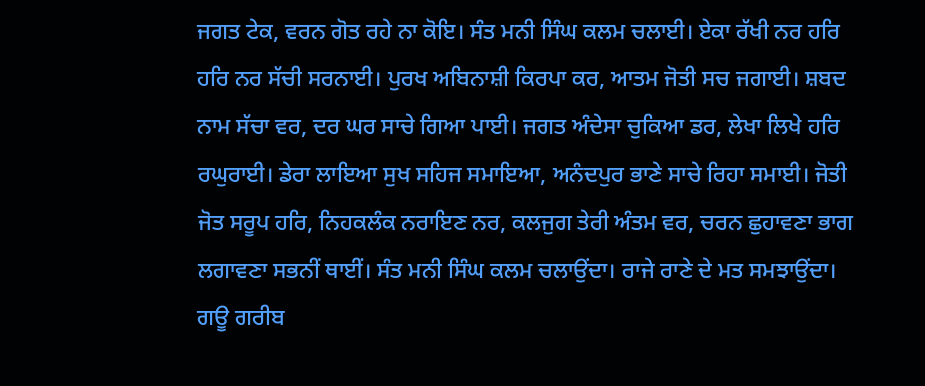ਜਗਤ ਟੇਕ, ਵਰਨ ਗੋਤ ਰਹੇ ਨਾ ਕੋਇ। ਸੰਤ ਮਨੀ ਸਿੰਘ ਕਲਮ ਚਲਾਈ। ਏਕਾ ਰੱਖੀ ਨਰ ਹਰਿ ਹਰਿ ਨਰ ਸੱਚੀ ਸਰਨਾਈ। ਪੁਰਖ ਅਬਿਨਾਸ਼ੀ ਕਿਰਪਾ ਕਰ, ਆਤਮ ਜੋਤੀ ਸਚ ਜਗਾਈ। ਸ਼ਬਦ ਨਾਮ ਸੱਚਾ ਵਰ, ਦਰ ਘਰ ਸਾਚੇ ਗਿਆ ਪਾਈ। ਜਗਤ ਅੰਦੇਸਾ ਚੁਕਿਆ ਡਰ, ਲੇਖਾ ਲਿਖੇ ਹਰਿ ਰਘੁਰਾਈ। ਡੇਰਾ ਲਾਇਆ ਸੁਖ ਸਹਿਜ ਸਮਾਇਆ, ਅਨੰਦਪੁਰ ਭਾਣੇ ਸਾਚੇ ਰਿਹਾ ਸਮਾਈ। ਜੋਤੀ ਜੋਤ ਸਰੂਪ ਹਰਿ, ਨਿਹਕਲੰਕ ਨਰਾਇਣ ਨਰ, ਕਲਜੁਗ ਤੇਰੀ ਅੰਤਮ ਵਰ, ਚਰਨ ਛੁਹਾਵਣਾ ਭਾਗ ਲਗਾਵਣਾ ਸਭਨੀਂ ਥਾਈਂ। ਸੰਤ ਮਨੀ ਸਿੰਘ ਕਲਮ ਚਲਾਉਂਦਾ। ਰਾਜੇ ਰਾਣੇ ਦੇ ਮਤ ਸਮਝਾਉਂਦਾ। ਗਊ ਗਰੀਬ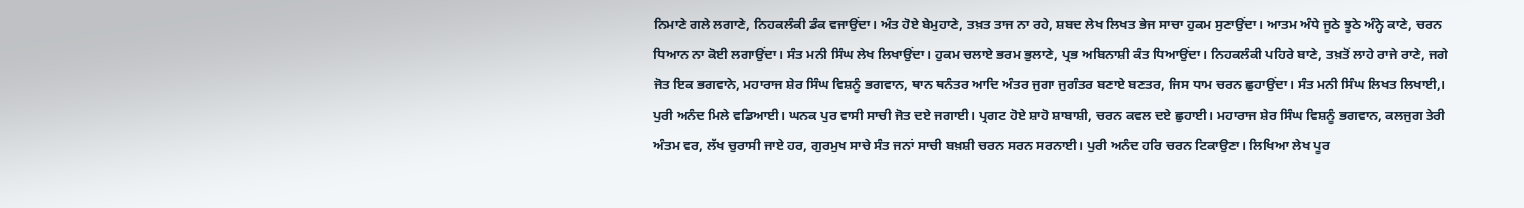ਨਿਮਾਣੇ ਗਲੇ ਲਗਾਣੇ, ਨਿਹਕਲੰਕੀ ਡੰਕ ਵਜਾਉਂਦਾ। ਅੰਤ ਹੋਏ ਬੇਮੁਹਾਣੇ, ਤਖ਼ਤ ਤਾਜ ਨਾ ਰਹੇ, ਸ਼ਬਦ ਲੇਖ ਲਿਖਤ ਭੇਜ ਸਾਚਾ ਹੁਕਮ ਸੁਣਾਉਂਦਾ। ਆਤਮ ਅੰਧੇ ਜੂਠੇ ਝੂਠੇ ਅੰਨ੍ਹੇ ਕਾਣੇ, ਚਰਨ ਧਿਆਨ ਨਾ ਕੋਈ ਲਗਾਉਂਦਾ। ਸੰਤ ਮਨੀ ਸਿੰਘ ਲੇਖ ਲਿਖਾਉਂਦਾ। ਹੁਕਮ ਚਲਾਏ ਭਰਮ ਭੁਲਾਣੇ, ਪ੍ਰਭ ਅਬਿਨਾਸ਼ੀ ਕੰਤ ਧਿਆਉਂਦਾ। ਨਿਹਕਲੰਕੀ ਪਹਿਰੇ ਬਾਣੇ, ਤਖ਼ਤੋਂ ਲਾਹੇ ਰਾਜੇ ਰਾਣੇ, ਜਗੇ ਜੋਤ ਇਕ ਭਗਵਾਨੇ, ਮਹਾਰਾਜ ਸ਼ੇਰ ਸਿੰਘ ਵਿਸ਼ਨੂੰ ਭਗਵਾਨ, ਥਾਨ ਥਨੰਤਰ ਆਦਿ ਅੰਤਰ ਜੁਗਾ ਜੁਗੰਤਰ ਬਣਾਏ ਬਣਤਰ, ਜਿਸ ਧਾਮ ਚਰਨ ਛੁਹਾਉਂਦਾ। ਸੰਤ ਮਨੀ ਸਿੰਘ ਲਿਖਤ ਲਿਖਾਈ,। ਪੁਰੀ ਅਨੰਦ ਮਿਲੇ ਵਡਿਆਈ। ਘਨਕ ਪੁਰ ਵਾਸੀ ਸਾਚੀ ਜੋਤ ਦਏ ਜਗਾਈ। ਪ੍ਰਗਟ ਹੋਏ ਸ਼ਾਹੋ ਸ਼ਾਬਾਸ਼ੀ, ਚਰਨ ਕਵਲ ਦਏ ਛੁਹਾਈ। ਮਹਾਰਾਜ ਸ਼ੇਰ ਸਿੰਘ ਵਿਸ਼ਨੂੰ ਭਗਵਾਨ, ਕਲਜੁਗ ਤੇਰੀ ਅੰਤਮ ਵਰ, ਲੱਖ ਚੁਰਾਸੀ ਜਾਏ ਹਰ, ਗੁਰਮੁਖ ਸਾਚੇ ਸੰਤ ਜਨਾਂ ਸਾਚੀ ਬਖ਼ਸ਼ੀ ਚਰਨ ਸਰਨ ਸਰਨਾਈ। ਪੁਰੀ ਅਨੰਦ ਹਰਿ ਚਰਨ ਟਿਕਾਉਣਾ। ਲਿਖਿਆ ਲੇਖ ਪੂਰ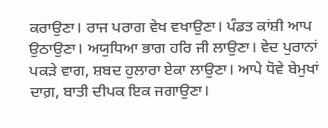ਕਰਾਉਣਾ। ਰਾਜ ਪਰਾਗ ਵੇਖ ਵਖਾਉਣਾ। ਪੰਡਤ ਕਾਂਸ਼ੀ ਆਪ ਉਠਾਉਣਾ। ਅਯੁਧਿਆ ਭਾਗ ਹਰਿ ਜੀ ਲਾਉਣਾ। ਵੇਦ ਪੁਰਾਨਾਂ ਪਕੜੇ ਵਾਗ, ਸ਼ਬਦ ਹੁਲਾਰਾ ਏਕਾ ਲਾਉਣਾ। ਆਪੇ ਧੋਵੇ ਬੇਮੁਖਾਂ ਦਾਗ਼, ਬਾਤੀ ਦੀਪਕ ਇਕ ਜਗਾਉਣਾ।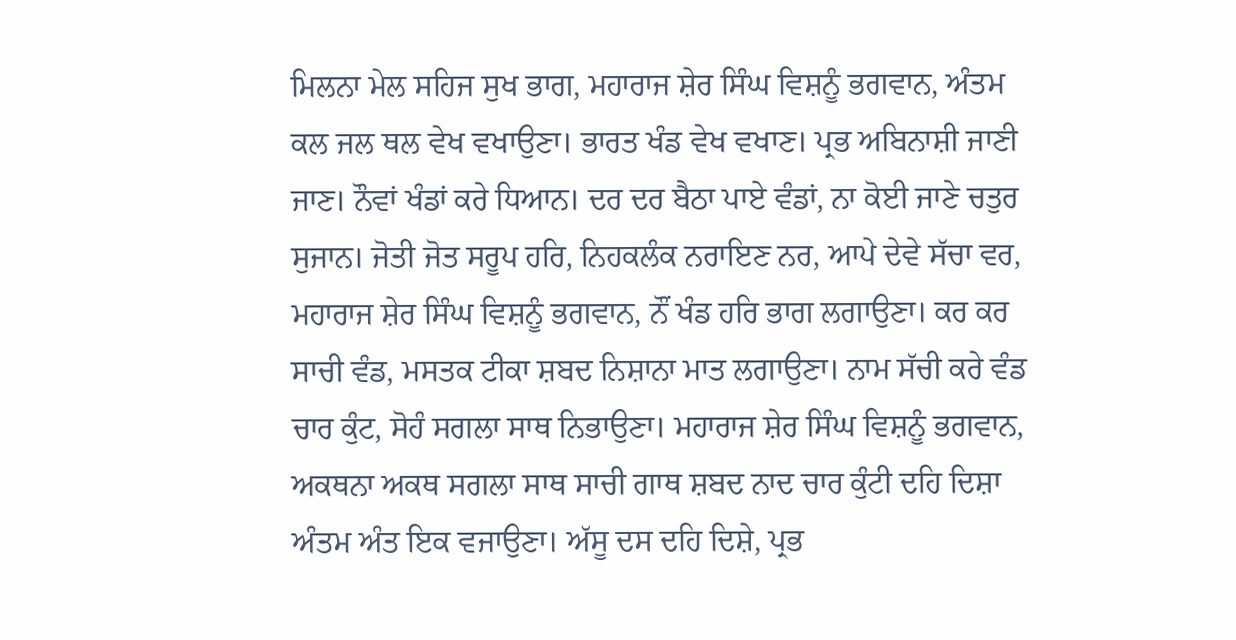ਮਿਲਨਾ ਮੇਲ ਸਹਿਜ ਸੁਖ ਭਾਗ, ਮਹਾਰਾਜ ਸ਼ੇਰ ਸਿੰਘ ਵਿਸ਼ਨੂੰ ਭਗਵਾਨ, ਅੰਤਮ ਕਲ ਜਲ ਥਲ ਵੇਖ ਵਖਾਉਣਾ। ਭਾਰਤ ਖੰਡ ਵੇਖ ਵਖਾਣ। ਪ੍ਰਭ ਅਬਿਨਾਸ਼ੀ ਜਾਣੀ ਜਾਣ। ਨੌਵਾਂ ਖੰਡਾਂ ਕਰੇ ਧਿਆਨ। ਦਰ ਦਰ ਬੈਠਾ ਪਾਏ ਵੰਡਾਂ, ਨਾ ਕੋਈ ਜਾਣੇ ਚਤੁਰ ਸੁਜਾਨ। ਜੋਤੀ ਜੋਤ ਸਰੂਪ ਹਰਿ, ਨਿਹਕਲੰਕ ਨਰਾਇਣ ਨਰ, ਆਪੇ ਦੇਵੇ ਸੱਚਾ ਵਰ, ਮਹਾਰਾਜ ਸ਼ੇਰ ਸਿੰਘ ਵਿਸ਼ਨੂੰ ਭਗਵਾਨ, ਨੌਂ ਖੰਡ ਹਰਿ ਭਾਗ ਲਗਾਉਣਾ। ਕਰ ਕਰ ਸਾਚੀ ਵੰਡ, ਮਸਤਕ ਟੀਕਾ ਸ਼ਬਦ ਨਿਸ਼ਾਨਾ ਮਾਤ ਲਗਾਉਣਾ। ਨਾਮ ਸੱਚੀ ਕਰੇ ਵੰਡ ਚਾਰ ਕੁੰਟ, ਸੋਹੰ ਸਗਲਾ ਸਾਥ ਨਿਭਾਉਣਾ। ਮਹਾਰਾਜ ਸ਼ੇਰ ਸਿੰਘ ਵਿਸ਼ਨੂੰ ਭਗਵਾਨ, ਅਕਥਨਾ ਅਕਥ ਸਗਲਾ ਸਾਥ ਸਾਚੀ ਗਾਥ ਸ਼ਬਦ ਨਾਦ ਚਾਰ ਕੁੰਟੀ ਦਹਿ ਦਿਸ਼ਾ ਅੰਤਮ ਅੰਤ ਇਕ ਵਜਾਉਣਾ। ਅੱਸੂ ਦਸ ਦਹਿ ਦਿਸ਼ੇ, ਪ੍ਰਭ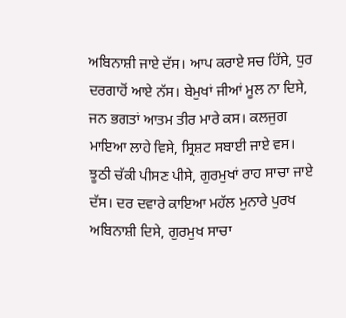ਅਬਿਨਾਸ਼ੀ ਜਾਏ ਦੱਸ। ਆਪ ਕਰਾਏ ਸਚ ਹਿੱਸੇ, ਧੁਰ ਦਰਗਾਹੋਂ ਆਏ ਨੱਸ। ਬੇਮੁਖਾਂ ਜੀਆਂ ਮੂਲ ਨਾ ਦਿਸੇ, ਜਨ ਭਗਤਾਂ ਆਤਮ ਤੀਰ ਮਾਰੇ ਕਸ। ਕਲਜੁਗ ਮਾਇਆ ਲਾਹੇ ਵਿਸੇ, ਸ੍ਰਿਸ਼ਟ ਸਬਾਈ ਜਾਏ ਵਸ। ਝੂਠੀ ਚੱਕੀ ਪੀਸਣ ਪੀਸੇ, ਗੁਰਮੁਖਾਂ ਰਾਹ ਸਾਚਾ ਜਾਏ ਦੱਸ। ਦਰ ਦਵਾਰੇ ਕਾਇਆ ਮਹੱਲ ਮੁਨਾਰੇ ਪੁਰਖ ਅਬਿਨਾਸ਼ੀ ਦਿਸੇ, ਗੁਰਮੁਖ ਸਾਚਾ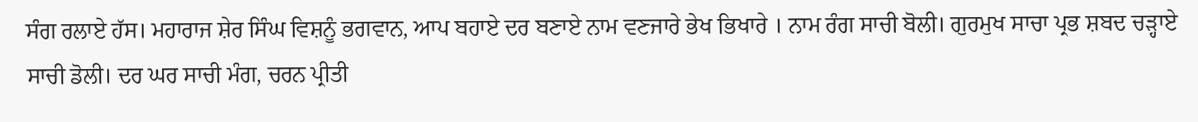ਸੰਗ ਰਲਾਏ ਹੱਸ। ਮਹਾਰਾਜ ਸ਼ੇਰ ਸਿੰਘ ਵਿਸ਼ਨੂੰ ਭਗਵਾਨ, ਆਪ ਬਹਾਏ ਦਰ ਬਣਾਏ ਨਾਮ ਵਣਜਾਰੇ ਭੇਖ ਭਿਖਾਰੇ । ਨਾਮ ਰੰਗ ਸਾਚੀ ਬੋਲੀ। ਗੁਰਮੁਖ ਸਾਚਾ ਪ੍ਰਭ ਸ਼ਬਦ ਚੜ੍ਹਾਏ ਸਾਚੀ ਡੋਲੀ। ਦਰ ਘਰ ਸਾਚੀ ਮੰਗ, ਚਰਨ ਪ੍ਰੀਤੀ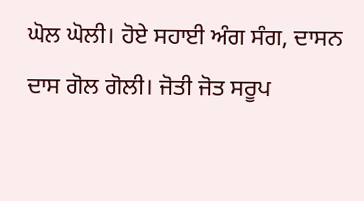ਘੋਲ ਘੋਲੀ। ਹੋਏ ਸਹਾਈ ਅੰਗ ਸੰਗ, ਦਾਸਨ ਦਾਸ ਗੋਲ ਗੋਲੀ। ਜੋਤੀ ਜੋਤ ਸਰੂਪ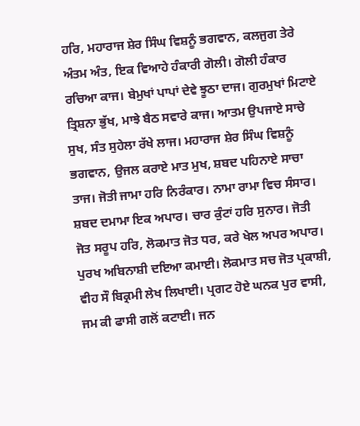ਹਰਿ, ਮਹਾਰਾਜ ਸ਼ੇਰ ਸਿੰਘ ਵਿਸ਼ਨੂੰ ਭਗਵਾਨ, ਕਲਜੁਗ ਤੇਰੇ ਅੰਤਮ ਅੰਤ, ਇਕ ਵਿਆਹੇ ਹੰਕਾਰੀ ਗੋਲੀ। ਗੋਲੀ ਹੰਕਾਰ ਰਚਿਆ ਕਾਜ। ਬੇਮੁਖਾਂ ਪਾਪਾਂ ਦੇਵੇ ਝੂਠਾ ਦਾਜ। ਗੁਰਮੁਖਾਂ ਮਿਟਾਏ ਤ੍ਰਿਸ਼ਨਾ ਭੁੱਖ, ਮਾਝੇ ਬੈਠ ਸਵਾਰੇ ਕਾਜ। ਆਤਮ ਉਪਜਾਏ ਸਾਚੇ ਸੁਖ, ਸੰਤ ਸੁਹੇਲਾ ਰੱਖੇ ਲਾਜ। ਮਹਾਰਾਜ ਸ਼ੇਰ ਸਿੰਘ ਵਿਸ਼ਨੂੰ ਭਗਵਾਨ, ਉਜਲ ਕਰਾਏ ਮਾਤ ਮੁਖ, ਸ਼ਬਦ ਪਹਿਨਾਏ ਸਾਚਾ ਤਾਜ। ਜੋਤੀ ਜਾਮਾ ਹਰਿ ਨਿਰੰਕਾਰ। ਨਾਮਾ ਰਾਮਾ ਵਿਚ ਸੰਸਾਰ। ਸ਼ਬਦ ਦਮਾਮਾ ਇਕ ਅਪਾਰ। ਚਾਰ ਕੁੰਟਾਂ ਹਰਿ ਸੁਨਾਰ। ਜੋਤੀ ਜੋਤ ਸਰੂਪ ਹਰਿ, ਲੋਕਮਾਤ ਜੋਤ ਧਰ, ਕਰੇ ਖੇਲ ਅਪਰ ਅਪਾਰ। ਪੁਰਖ ਅਬਿਨਾਸ਼ੀ ਦਇਆ ਕਮਾਈ। ਲੋਕਮਾਤ ਸਚ ਜੋਤ ਪ੍ਰਕਾਸ਼ੀ, ਵੀਹ ਸੌ ਬਿਕ੍ਰਮੀ ਲੇਖ ਲਿਖਾਈ। ਪ੍ਰਗਟ ਹੋਏ ਘਨਕ ਪੁਰ ਵਾਸੀ, ਜਮ ਕੀ ਫਾਸੀ ਗਲੋਂ ਕਟਾਈ। ਜਨ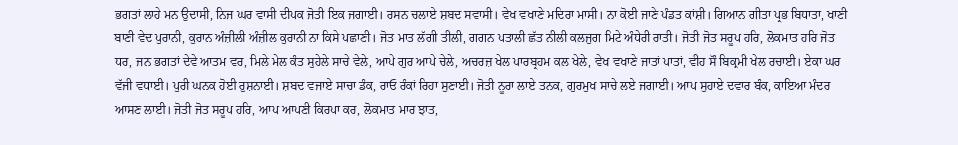ਭਗਤਾਂ ਲਾਹੇ ਮਨ ਉਦਾਸੀ, ਨਿਜ ਘਰ ਵਾਸੀ ਦੀਪਕ ਜੋਤੀ ਇਕ ਜਗਾਈ। ਰਸਨ ਚਲਾਏ ਸ਼ਬਦ ਸਵਾਸੀ। ਵੇਖ ਵਖਾਣੇ ਮਦਿਰਾ ਮਾਸੀ। ਨਾ ਕੋਈ ਜਾਣੇ ਪੰਡਤ ਕਾਂਸ਼ੀ। ਗਿਆਨ ਗੀਤਾ ਪ੍ਰਭ ਬਿਧਾਤਾ, ਖਾਣੀ ਬਾਣੀ ਵੇਦ ਪੁਰਾਨੀ, ਕੁਰਾਨ ਅੰਜ਼ੀਲੀ ਅੰਜ਼ੀਲ ਕੁਰਾਨੀ ਨਾ ਕਿਸੇ ਪਛਾਣੀ। ਜੋਤ ਮਾਤ ਲੱਗੀ ਤੀਲੀ, ਗਗਨ ਪਤਾਲੀ ਛੱਤ ਨੀਲੀ ਕਲਜੁਗ ਮਿਟੇ ਅੰਧੇਰੀ ਰਾਤੀ। ਜੋਤੀ ਜੋਤ ਸਰੂਪ ਹਰਿ, ਲੋਕਮਾਤ ਹਰਿ ਜੋਤ ਧਰ, ਜਨ ਭਗਤਾਂ ਦੇਵੇ ਆਤਮ ਵਰ, ਮਿਲੇ ਮੇਲ ਕੰਤ ਸੁਹੇਲੇ ਸਾਚੇ ਵੇਲੇ, ਆਪੇ ਗੁਰ ਆਪੇ ਚੇਲੇ, ਅਚਰਜ਼ ਖੇਲ ਪਾਰਬ੍ਰਹਮ ਕਲ ਖੇਲੇ, ਵੇਖ ਵਖਾਣੇ ਜਾਤਾਂ ਪਾਤਾਂ, ਵੀਹ ਸੌ ਬਿਕ੍ਰਮੀ ਖੇਲ ਰਚਾਈ। ਏਕਾ ਘਰ ਵੱਜੀ ਵਧਾਈ। ਪੁਰੀ ਘਨਕ ਹੋਈ ਰੁਸ਼ਨਾਈ। ਸ਼ਬਦ ਵਜਾਏ ਸਾਚਾ ਡੰਕ, ਰਾਓ ਰੰਕਾਂ ਰਿਹਾ ਸੁਣਾਈ। ਜੋਤੀ ਨੂਰਾ ਲਾਏ ਤਨਕ, ਗੁਰਮੁਖ ਸਾਚੇ ਲਏ ਜਗਾਈ। ਆਪ ਸੁਹਾਏ ਦਵਾਰ ਬੰਕ, ਕਾਇਆ ਮੰਦਰ ਆਸਣ ਲਾਈ। ਜੋਤੀ ਜੋਤ ਸਰੂਪ ਹਰਿ, ਆਪ ਆਪਣੀ ਕਿਰਪਾ ਕਰ, ਲੋਕਮਾਤ ਮਾਰ ਝਾਤ,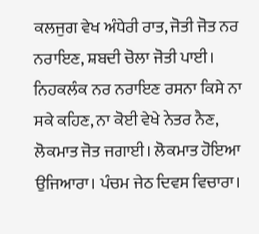ਕਲਜੁਗ ਵੇਖ ਅੰਧੇਰੀ ਰਾਤ, ਜੋਤੀ ਜੋਤ ਨਰ ਨਰਾਇਣ, ਸ਼ਬਦੀ ਚੋਲਾ ਜੋਤੀ ਪਾਈ। ਨਿਹਕਲੰਕ ਨਰ ਨਰਾਇਣ ਰਸਨਾ ਕਿਸੇ ਨਾ ਸਕੇ ਕਹਿਣ, ਨਾ ਕੋਈ ਵੇਖੇ ਨੇਤਰ ਨੈਣ, ਲੋਕਮਾਤ ਜੋਤ ਜਗਾਈ। ਲੋਕਮਾਤ ਹੋਇਆ ਉਜਿਆਰਾ। ਪੰਚਮ ਜੇਠ ਦਿਵਸ ਵਿਚਾਰਾ।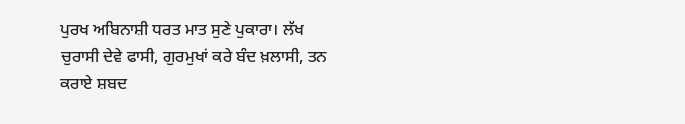ਪੁਰਖ ਅਬਿਨਾਸ਼ੀ ਧਰਤ ਮਾਤ ਸੁਣੇ ਪੁਕਾਰਾ। ਲੱਖ ਚੁਰਾਸੀ ਦੇਵੇ ਫਾਸੀ, ਗੁਰਮੁਖਾਂ ਕਰੇ ਬੰਦ ਖ਼ਲਾਸੀ, ਤਨ ਕਰਾਏ ਸ਼ਬਦ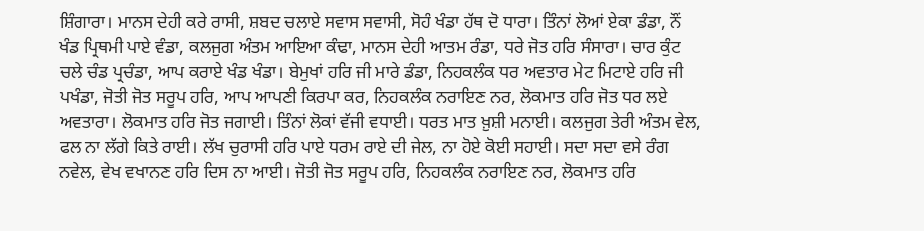ਸ਼ਿੰਗਾਰਾ। ਮਾਨਸ ਦੇਹੀ ਕਰੇ ਰਾਸੀ, ਸ਼ਬਦ ਚਲਾਏ ਸਵਾਸ ਸਵਾਸੀ, ਸੋਹੰ ਖੰਡਾ ਹੱਥ ਦੋ ਧਾਰਾ। ਤਿੰਨਾਂ ਲੋਆਂ ਏਕਾ ਡੰਡਾ, ਨੌਂ ਖੰਡ ਪ੍ਰਿਥਮੀ ਪਾਏ ਵੰਡਾ, ਕਲਜੁਗ ਅੰਤਮ ਆਇਆ ਕੰਢਾ, ਮਾਨਸ ਦੇਹੀ ਆਤਮ ਰੰਡਾ, ਧਰੇ ਜੋਤ ਹਰਿ ਸੰਸਾਰਾ। ਚਾਰ ਕੁੰਟ ਚਲੇ ਚੰਡ ਪ੍ਰਚੰਡਾ, ਆਪ ਕਰਾਏ ਖੰਡ ਖੰਡਾ। ਬੇਮੁਖਾਂ ਹਰਿ ਜੀ ਮਾਰੇ ਡੰਡਾ, ਨਿਹਕਲੰਕ ਧਰ ਅਵਤਾਰ ਮੇਟ ਮਿਟਾਏ ਹਰਿ ਜੀ ਪਖੰਡਾ, ਜੋਤੀ ਜੋਤ ਸਰੂਪ ਹਰਿ, ਆਪ ਆਪਣੀ ਕਿਰਪਾ ਕਰ, ਨਿਹਕਲੰਕ ਨਰਾਇਣ ਨਰ, ਲੋਕਮਾਤ ਹਰਿ ਜੋਤ ਧਰ ਲਏ ਅਵਤਾਰਾ। ਲੋਕਮਾਤ ਹਰਿ ਜੋਤ ਜਗਾਈ। ਤਿੰਨਾਂ ਲੋਕਾਂ ਵੱਜੀ ਵਧਾਈ। ਧਰਤ ਮਾਤ ਖ਼ੁਸ਼ੀ ਮਨਾਈ। ਕਲਜੁਗ ਤੇਰੀ ਅੰਤਮ ਵੇਲ, ਫਲ ਨਾ ਲੱਗੇ ਕਿਤੇ ਰਾਈ। ਲੱਖ ਚੁਰਾਸੀ ਹਰਿ ਪਾਏ ਧਰਮ ਰਾਏ ਦੀ ਜੇਲ, ਨਾ ਹੋਏ ਕੋਈ ਸਹਾਈ। ਸਦਾ ਸਦਾ ਵਸੇ ਰੰਗ ਨਵੇਲ, ਵੇਖ ਵਖਾਨਣ ਹਰਿ ਦਿਸ ਨਾ ਆਈ। ਜੋਤੀ ਜੋਤ ਸਰੂਪ ਹਰਿ, ਨਿਹਕਲੰਕ ਨਰਾਇਣ ਨਰ, ਲੋਕਮਾਤ ਹਰਿ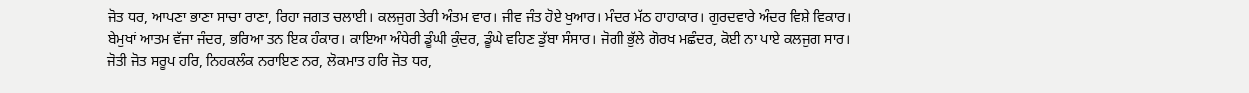ਜੋਤ ਧਰ, ਆਪਣਾ ਭਾਣਾ ਸਾਚਾ ਰਾਣਾ, ਰਿਹਾ ਜਗਤ ਚਲਾਈ। ਕਲਜੁਗ ਤੇਰੀ ਅੰਤਮ ਵਾਰ। ਜੀਵ ਜੰਤ ਹੋਏ ਖੁਆਰ। ਮੰਦਰ ਮੱਠ ਹਾਹਾਕਾਰ। ਗੁਰਦਵਾਰੇ ਅੰਦਰ ਵਿਸ਼ੇ ਵਿਕਾਰ। ਬੇਮੁਖਾਂ ਆਤਮ ਵੱਜਾ ਜੰਦਰ, ਭਰਿਆ ਤਨ ਇਕ ਹੰਕਾਰ। ਕਾਇਆ ਅੰਧੇਰੀ ਡੂੰਘੀ ਕੁੰਦਰ, ਡੂੰਘੇ ਵਹਿਣ ਡੁੱਬਾ ਸੰਸਾਰ। ਜੋਗੀ ਭੁੱਲੇ ਗੋਰਖ ਮਛੰਦਰ, ਕੋਈ ਨਾ ਪਾਏ ਕਲਜੁਗ ਸਾਰ। ਜੋਤੀ ਜੋਤ ਸਰੂਪ ਹਰਿ, ਨਿਹਕਲੰਕ ਨਰਾਇਣ ਨਰ, ਲੋਕਮਾਤ ਹਰਿ ਜੋਤ ਧਰ,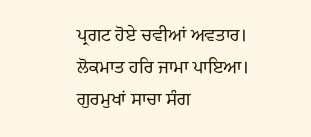ਪ੍ਰਗਟ ਹੋਏ ਚਵੀਆਂ ਅਵਤਾਰ। ਲੋਕਮਾਤ ਹਰਿ ਜਾਮਾ ਪਾਇਆ। ਗੁਰਮੁਖਾਂ ਸਾਚਾ ਸੰਗ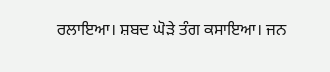ਰਲਾਇਆ। ਸ਼ਬਦ ਘੋੜੇ ਤੰਗ ਕਸਾਇਆ। ਜਨ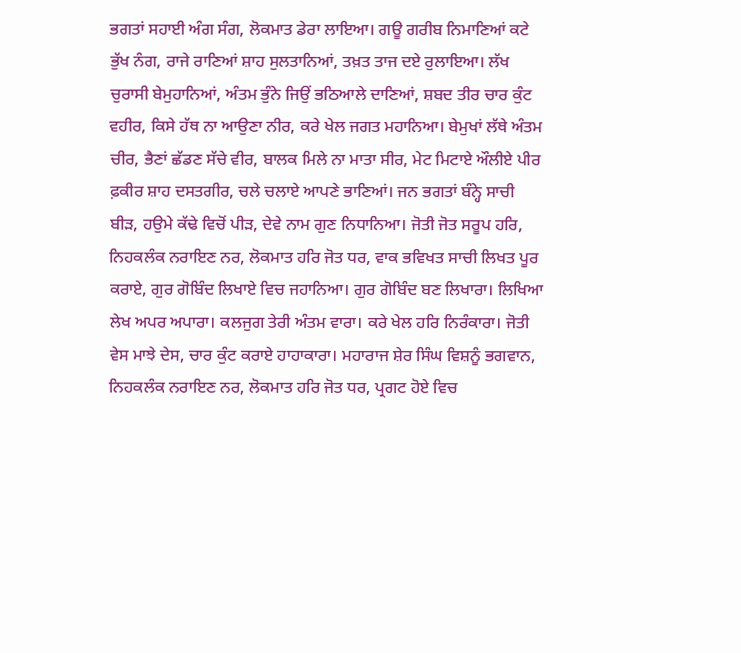ਭਗਤਾਂ ਸਹਾਈ ਅੰਗ ਸੰਗ, ਲੋਕਮਾਤ ਡੇਰਾ ਲਾਇਆ। ਗਊ ਗਰੀਬ ਨਿਮਾਣਿਆਂ ਕਟੇ ਭੁੱਖ ਨੰਗ, ਰਾਜੇ ਰਾਣਿਆਂ ਸ਼ਾਹ ਸੁਲਤਾਨਿਆਂ, ਤਖ਼ਤ ਤਾਜ ਦਏ ਰੁਲਾਇਆ। ਲੱਖ ਚੁਰਾਸੀ ਬੇਮੁਹਾਨਿਆਂ, ਅੰਤਮ ਭੁੰਨੇ ਜਿਉਂ ਭਠਿਆਲੇ ਦਾਣਿਆਂ, ਸ਼ਬਦ ਤੀਰ ਚਾਰ ਕੁੰਟ ਵਹੀਰ, ਕਿਸੇ ਹੱਥ ਨਾ ਆਉਣਾ ਨੀਰ, ਕਰੇ ਖੇਲ ਜਗਤ ਮਹਾਨਿਆ। ਬੇਮੁਖਾਂ ਲੱਥੇ ਅੰਤਮ ਚੀਰ, ਭੈਣਾਂ ਛੱਡਣ ਸੱਚੇ ਵੀਰ, ਬਾਲਕ ਮਿਲੇ ਨਾ ਮਾਤਾ ਸੀਰ, ਮੇਟ ਮਿਟਾਏ ਔਲੀਏ ਪੀਰ ਫ਼ਕੀਰ ਸ਼ਾਹ ਦਸਤਗੀਰ, ਚਲੇ ਚਲਾਏ ਆਪਣੇ ਭਾਣਿਆਂ। ਜਨ ਭਗਤਾਂ ਬੰਨ੍ਹੇ ਸਾਚੀ ਬੀੜ, ਹਉਮੇ ਕੱਢੇ ਵਿਚੋਂ ਪੀੜ, ਦੇਵੇ ਨਾਮ ਗੁਣ ਨਿਧਾਨਿਆ। ਜੋਤੀ ਜੋਤ ਸਰੂਪ ਹਰਿ, ਨਿਹਕਲੰਕ ਨਰਾਇਣ ਨਰ, ਲੋਕਮਾਤ ਹਰਿ ਜੋਤ ਧਰ, ਵਾਕ ਭਵਿਖਤ ਸਾਚੀ ਲਿਖਤ ਪੂਰ ਕਰਾਏ, ਗੁਰ ਗੋਬਿੰਦ ਲਿਖਾਏ ਵਿਚ ਜਹਾਨਿਆ। ਗੁਰ ਗੋਬਿੰਦ ਬਣ ਲਿਖਾਰਾ। ਲਿਖਿਆ ਲੇਖ ਅਪਰ ਅਪਾਰਾ। ਕਲਜੁਗ ਤੇਰੀ ਅੰਤਮ ਵਾਰਾ। ਕਰੇ ਖੇਲ ਹਰਿ ਨਿਰੰਕਾਰਾ। ਜੋਤੀ ਵੇਸ ਮਾਝੇ ਦੇਸ, ਚਾਰ ਕੁੰਟ ਕਰਾਏ ਹਾਹਾਕਾਰਾ। ਮਹਾਰਾਜ ਸ਼ੇਰ ਸਿੰਘ ਵਿਸ਼ਨੂੰ ਭਗਵਾਨ, ਨਿਹਕਲੰਕ ਨਰਾਇਣ ਨਰ, ਲੋਕਮਾਤ ਹਰਿ ਜੋਤ ਧਰ, ਪ੍ਰਗਟ ਹੋਏ ਵਿਚ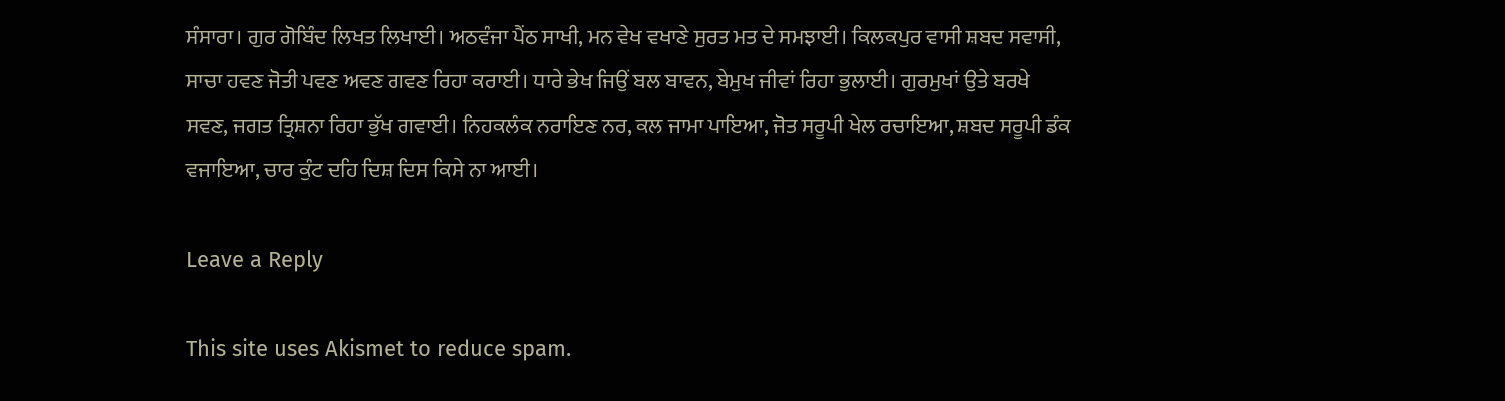ਸੰਸਾਰਾ। ਗੁਰ ਗੋਬਿੰਦ ਲਿਖਤ ਲਿਖਾਈ। ਅਠਵੰਜਾ ਪੈਂਠ ਸਾਖੀ, ਮਨ ਵੇਖ ਵਖਾਣੇ ਸੁਰਤ ਮਤ ਦੇ ਸਮਝਾਈ। ਕਿਲਕਪੁਰ ਵਾਸੀ ਸ਼ਬਦ ਸਵਾਸੀ, ਸਾਚਾ ਹਵਣ ਜੋਤੀ ਪਵਣ ਅਵਣ ਗਵਣ ਰਿਹਾ ਕਰਾਈ। ਧਾਰੇ ਭੇਖ ਜਿਉਂ ਬਲ ਬਾਵਨ, ਬੇਮੁਖ ਜੀਵਾਂ ਰਿਹਾ ਭੁਲਾਈ। ਗੁਰਮੁਖਾਂ ਉਤੇ ਬਰਖੇ ਸਵਣ, ਜਗਤ ਤ੍ਰਿਸ਼ਨਾ ਰਿਹਾ ਭੁੱਖ ਗਵਾਈ। ਨਿਹਕਲੰਕ ਨਰਾਇਣ ਨਰ, ਕਲ ਜਾਮਾ ਪਾਇਆ, ਜੋਤ ਸਰੂਪੀ ਖੇਲ ਰਚਾਇਆ, ਸ਼ਬਦ ਸਰੂਪੀ ਡੰਕ ਵਜਾਇਆ, ਚਾਰ ਕੁੰਟ ਦਹਿ ਦਿਸ਼ ਦਿਸ ਕਿਸੇ ਨਾ ਆਈ।

Leave a Reply

This site uses Akismet to reduce spam.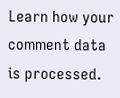Learn how your comment data is processed.